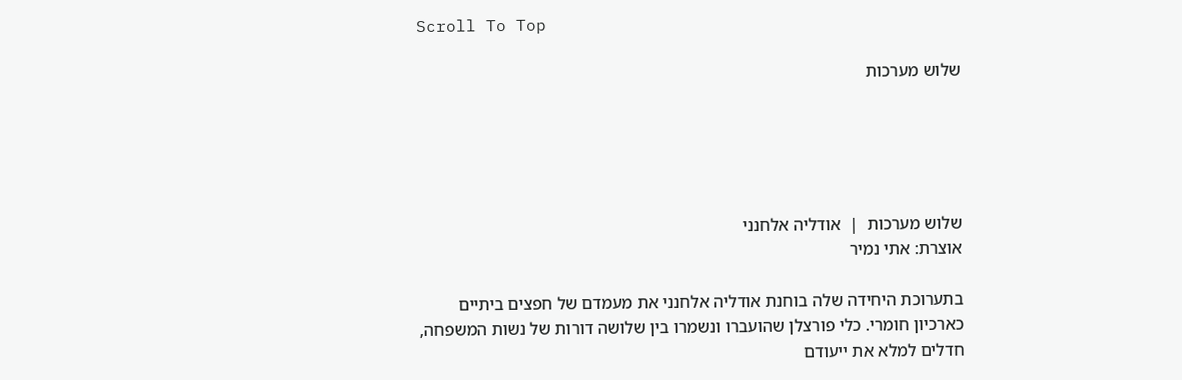Scroll To Top

שלוש מערכות





שלוש מערכות  |  אודליה אלחנני
אוצרת: אתי נמיר

בתערוכת היחידה שלה בוחנת אודליה אלחנני את מעמדם של חפצים ביתיים כארכיון חומרי. כלי פורצלן שהועברו ונשמרו בין שלושה דורות של נשות המשפחה, חדלים למלא את ייעודם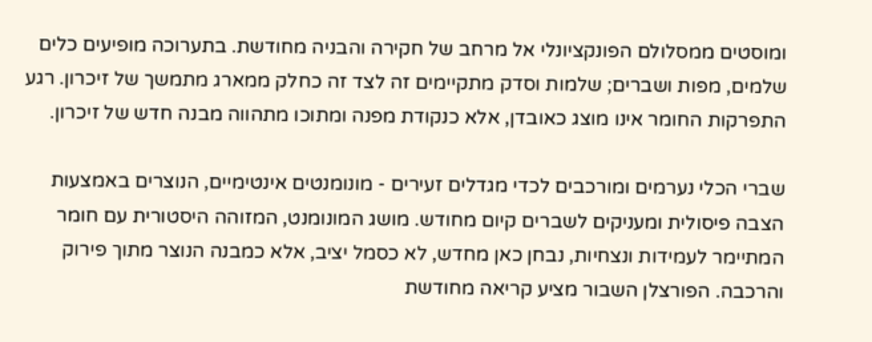ומוסטים ממסלולם הפונקציונלי אל מרחב של חקירה והבניה מחודשת. בתערוכה מופיעים כלים שלמים, מפות ושברים; שלמות וסדק מתקיימים זה לצד זה כחלק ממארג מתמשך של זיכרון. רגע התפרקות החומר אינו מוצג כאובדן, אלא כנקודת מפנה ומתוכו מתהווה מבנה חדש של זיכרון.

שברי הכלי נערמים ומורכבים לכדי מגדלים זעירים - מונומנטים אינטימיים, הנוצרים באמצעות הצבה פיסולית ומעניקים לשברים קיום מחודש. מושג המונומנט, המזוהה היסטורית עם חומר המתיימר לעמידות ונצחיות, נבחן כאן מחדש, לא כסמל יציב, אלא כמבנה הנוצר מתוך פירוק והרכבה. הפורצלן השבור מציע קריאה מחודשת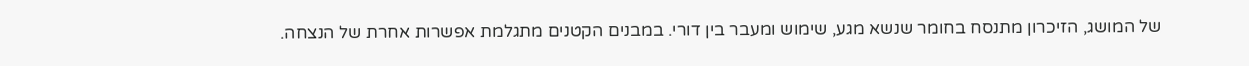של המושג, הזיכרון מתנסח בחומר שנשא מגע, שימוש ומעבר בין דורי. במבנים הקטנים מתגלמת אפשרות אחרת של הנצחה.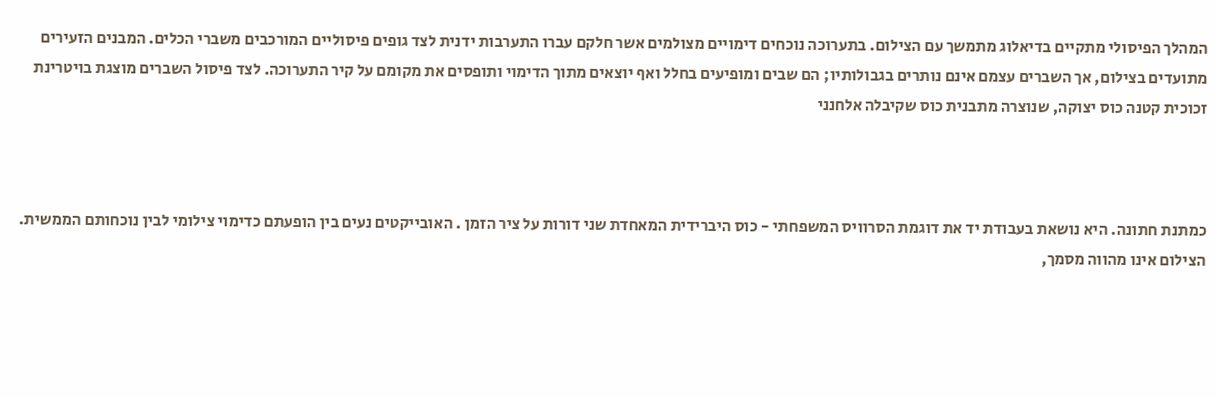המהלך הפיסולי מתקיים בדיאלוג מתמשך עם הצילום. בתערוכה נוכחים דימויים מצולמים אשר חלקם עברו התערבות ידנית לצד גופים פיסוליים המורכבים משברי הכלים. המבנים הזעירים מתועדים בצילום, אך השברים עצמם אינם נותרים בגבולותיו; הם שבים ומופיעים בחלל ואף יוצאים מתוך הדימוי ותופסים את מקומם על קיר התערוכה. לצד פיסול השברים מוצגת בויטרינת זכוכית קטנה כוס יצוקה, שנוצרה מתבנית כוס שקיבלה אלחנני



כמתנת חתונה. היא נושאת בעבודת יד את דוגמת הסרוויס המשפחתי - כוס היברידית המאחדת שני דורות על ציר הזמן . האובייקטים נעים בין הופעתם כדימוי צילומי לבין נוכחותם הממשית. הצילום אינו מהווה מסמך,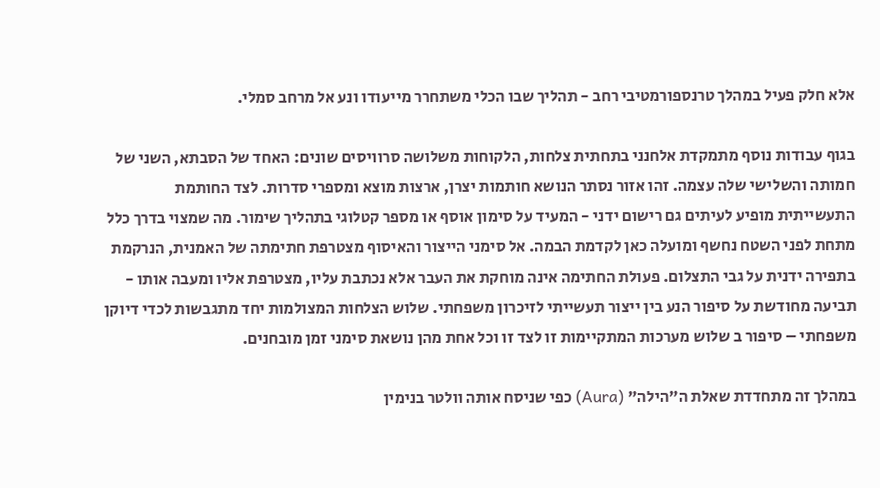אלא חלק פעיל במהלך טרנספורמטיבי רחב - תהליך שבו הכלי משתחרר מייעודו ונע אל מרחב סמלי.

בגוף עבודות נוסף מתמקדת אלחנני בתחתית צלחות, הלקוחות משלושה סרוויסים שונים: האחד של הסבתא, השני של חמותה והשלישי שלה עצמה. זהו אזור נסתר הנושא חותמות יצרן, ארצות מוצא ומספרי סדרות. לצד החותמת התעשייתית מופיע לעיתים גם רישום ידני - המעיד על סימון אוסף או מספר קטלוגי בתהליך שימור. מה שמצוי בדרך כלל מתחת לפני השטח נחשף ומועלה כאן לקדמת הבמה. אל סימני הייצור והאיסוף מצטרפת חתימתה של האמנית, הנרקמת בתפירה ידנית על גבי התצלום. פעולת החתימה אינה מוחקת את העבר אלא נכתבת עליו, מצטרפת אליו ומעבה אותו - תביעה מחודשת על סיפור הנע בין ייצור תעשייתי לזיכרון משפחתי. שלוש הצלחות המצולמות יחד מתגבשות לכדי דיוקן משפחתי – סיפור ב שלוש מערכות המתקיימות זו לצד זו וכל אחת מהן נושאת סימני זמן מובחנים.

במהלך זה מתחדדת שאלת ה"הילה" (Aura) כפי שניסח אותה וולטר בנימין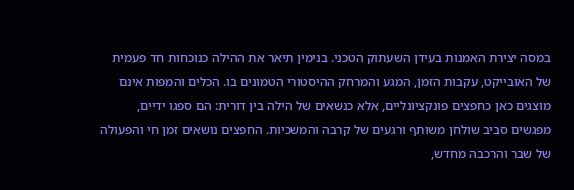במסה יצירת האמנות בעידן השעתוק הטכני. בנימין תיאר את ההילה כנוכחות חד פעמית של האובייקט, עקבות הזמן, המגע והמרחק ההיסטורי הטמונים בו. הכלים והמפות אינם מוצגים כאן כחפצים פונקציונליים, אלא כנשאים של הילה בין דורית: הם ספגו ידיים, מפגשים סביב שולחן משותף ורגעים של קרבה והמשכיות. החפצים נושאים זמן חי והפעולה של שבר והרכבה מחדש,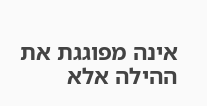אינה מפוגגת את ההילה אלא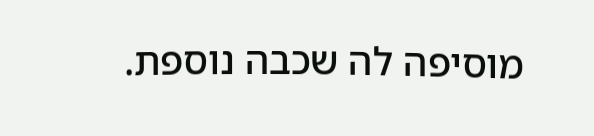מוסיפה לה שכבה נוספת.